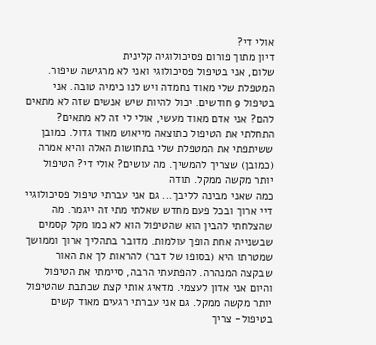אולי די?
דיון מתוך פורום פסיכולוגיה קלינית
שלום, אני בטיפול פסיכולוגי ואני לא מרגישה שיפור. המטפלת שלי מאוד נחמדה ויש לנו כימיה טובה. אני בטיפול 9 חודשים. יכול להיות שיש אנשים שזה לא מתאים להם? אני אדם מאוד מעשי, אולי לי זה לא מתאים? התחלתי את הטיפול כתוצאה מייאוש מאוד גדול. כמובן ששיתפתי את המטפלת שלי בתחושות האלה והיא אמרה (כמובן) שצריך להמשיך. מה עושים? אולי די? הטיפול יותר מקשה ממקל. תודה
כמה שאני מבינה לליבך... גם אני עברתי טיפול פסיכולוגיי דיי ארוך ובכל פעם מחדש שאלתי מתי זה ייגמר. מה שהצלחתי להבין הוא שהטיפול הוא לא כמו מקל קסמים שבשנייה אחת הופך עולמות. מדובר בתהליך ארוך וממושך שמטרתו היא (בסופו של דבר) להראות לך את האור שבקצה המנהרה. להפתעתי הרבה, סיימתי את הטיפול והיום אני אדון לעצמי. מדאיג אותי קצת שכתבת שהטיפול יותר מקשה ממקל. גם אני עברתי רגעים מאוד קשים בטיפול- צריך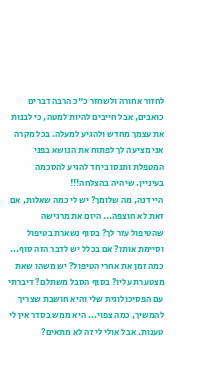לחזור אחורה ולשחזר כ"כ הרבה דברים כואבים, אבל חייבים להיות למטה, כי לבנות את עצמך מחדש ולהגיע למעלה. בכל מקרה אני מציעה לך לפתוח את הנושא בפני המטפלת ותנסו ביחד להגיע להסכמה בעיניין. שיהיה בהצלחה!!!
היי דנה, מה שלומך? יש לי כמה שאלות, אם זאת לא חוצפה... היום את מרגישה שהטיפול עזר לך? בסוף נשארת בטיפול וסיימת אותו? אם בכלל יש לדבר הזה סוף... כמה זמן את אחרי הטיפול? יש משהו שאת מצטערת עליו? בסוף הסבל משתלם? דיברתי עם הפסיכולוגית שלי והיא חושבת שצריך להמשיך, כמה צפוי... היא ממש בסדר אין לי טענות. אבל אולי לי זה לא מתאים?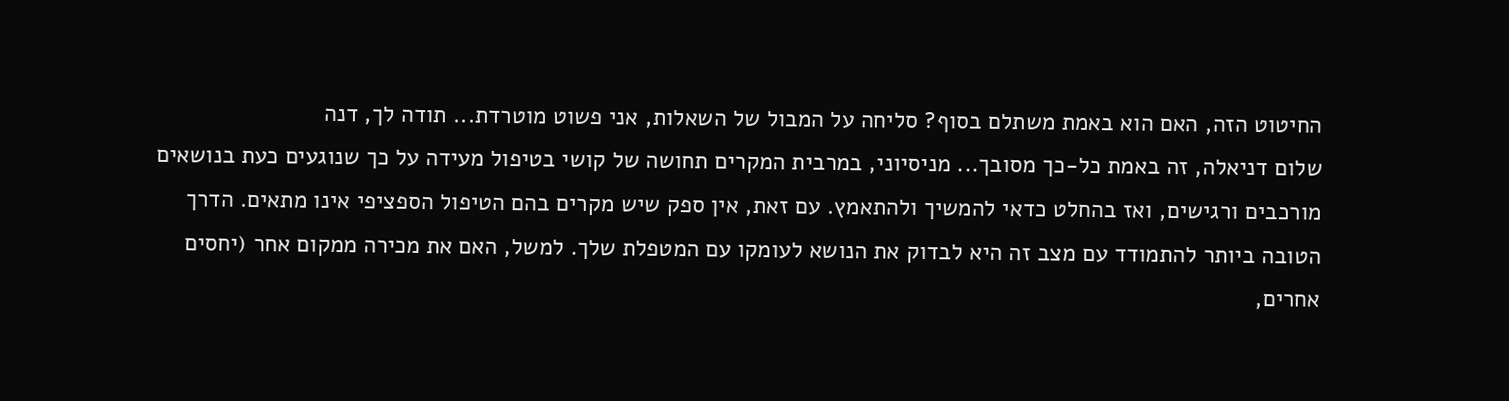החיטוט הזה, האם הוא באמת משתלם בסוף? סליחה על המבול של השאלות, אני פשוט מוטרדת... תודה לך, דנה
שלום דניאלה, זה באמת כל-כך מסובך... מניסיוני, במרבית המקרים תחושה של קושי בטיפול מעידה על כך שנוגעים כעת בנושאים מורכבים ורגישים, ואז בהחלט כדאי להמשיך ולהתאמץ. עם זאת, אין ספק שיש מקרים בהם הטיפול הספציפי אינו מתאים. הדרך הטובה ביותר להתמודד עם מצב זה היא לבדוק את הנושא לעומקו עם המטפלת שלך. למשל, האם את מכירה ממקום אחר (יחסים אחרים,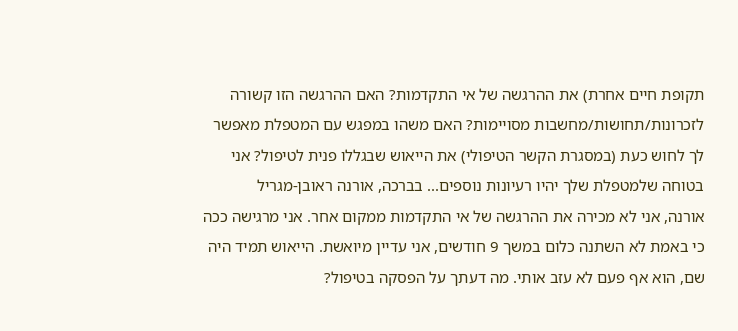תקופת חיים אחרת) את ההרגשה של אי התקדמות? האם ההרגשה הזו קשורה לזכרונות/תחושות/מחשבות מסויימות? האם משהו במפגש עם המטפלת מאפשר לך לחוש כעת (במסגרת הקשר הטיפולי) את הייאוש שבגללו פנית לטיפול? אני בטוחה שלמטפלת שלך יהיו רעיונות נוספים... בברכה, אורנה ראובן-מגריל
אורנה, אני לא מכירה את ההרגשה של אי התקדמות ממקום אחר. אני מרגישה ככה כי באמת לא השתנה כלום במשך 9 חודשים, אני עדיין מיואשת. הייאוש תמיד היה שם, הוא אף פעם לא עזב אותי. מה דעתך על הפסקה בטיפול?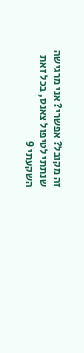זה מקובל? אפשרי? אני מרגישה שנתתי לטיפול צאנס, בכל זאת השקעתי 9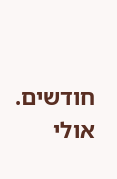חודשים. אולי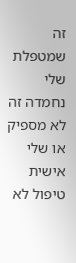זה שמטפלת שלי נחמדה זה לא מספיק או שלי אישית טיפול לא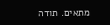מתאים. תודה